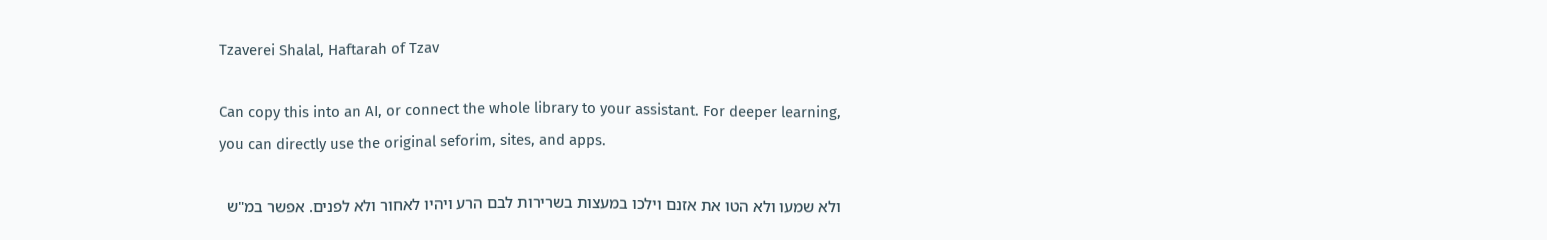Tzaverei Shalal, Haftarah of Tzav

Can copy this into an AI, or connect the whole library to your assistant. For deeper learning, you can directly use the original seforim, sites, and apps.

ולא שמעו ולא הטו את אזנם וילכו במעצות בשרירות לבם הרע ויהיו לאחור ולא לפנים. אפשר במ"ש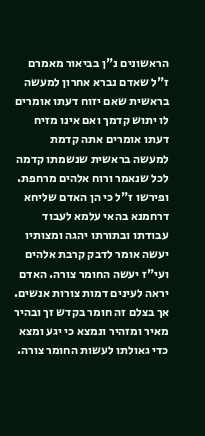הראשונים נ"ן בביאור מאמרם ז"ל שאדם נברא אחרון למעשה בראשית שאם יזוח דעתו אומרים לו יתוש קדמך ואם אינו מזיח דעתו אומרים אתה קדמת למעשה בראשית שנשמתו קדמה לכל שנאמר ורוח אלהים מרחפת. ופירשו ז"ל כי הן האדם שליחא דרחמנא בהאי עלמא לעבוד עבודתו ובתורתו יהגה ומצותיו יעשה אומר לדבק קרבת אלהים ועי"ז יעשה החומר צורה. האדם יראה לעינים דמות צורות אנשים. אך בצלם זה חומר בקדש זך ובהיר מאיר ומזהיר ונמצא כי יגע ומצא כדי גאולתו לעשות החומר צורה.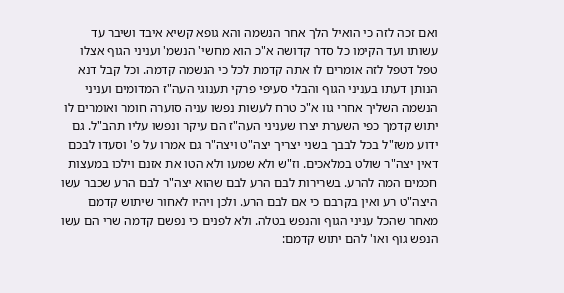ואם זכה לזה כי הואיל הלך אחר הנשמה והא גופא קשיא איבד ושיבר עד עשותו ועד הקימו כל סדר קדושה א"כ הוא מחשי' הנשמ' ועניני הגוף אצלו טפל דטפל לזה אומרים לו אתה קדמת לכל כי הנשמה קדמה. וכל קבל דנא הנותן דעתו בעניני הגוף והבלי סעיפי פרקי תענוגי העה"ז המדומים ועניני הנשמה השליך אחרי גוו א"כ טרח לעשות נפשו עניה סוערה חומר ואומרים לו יתוש קדמך כפי השערת יצרו שעניני העה"ז הם עיקר ונפשו עליו תהב"ל. גם ידוע משז"ל בכל לבבך בשני יצריך יצה"ט ויצה"ר גם אמרו על פ' וסעדו לבכם דאין יצה"ר שולט במלאכים. וז"ש ולא שמעו ולא הטו את אזנם וילכו במעצות חכמים המה להרע. בשרירות לבם הרע לבם שהוא יצה"ר לבם הרע שכבר עשו היצה"ט רע ואין בקרבם כי אם לבם הרע. ולכן ויהיו לאחור שיתוש קדמם מאחר שהכל עניני הגוף והנפש בטלה. ולא לפנים כי נפשם קדמה שרי הם עשו הנפש גוף ואו' להם יתוש קדמם: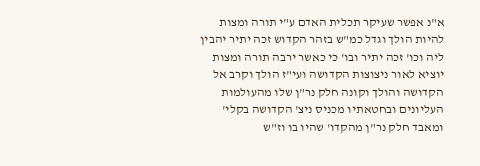א"נ אפשר שעיקר תכלית האדם ע"י תורה ומצות להיות הולך וגדל כמ"ש בזהר הקדוש זכה יתיר יהבין ליה וכו' זכה יתיר ובו' כי כאשר ירבה תורה ומצות יוציא לאור ניצוצות הקדושה ועי"ז הולך וקרב אל הקדושה והולך וקונה חלק נר"ן שלו מהעולמות העליונים ובחטאתיו מכניס ניצ' הקדושה בקלי' ומאבד חלק נר"ן מהקדו' שהיו בו וז"ש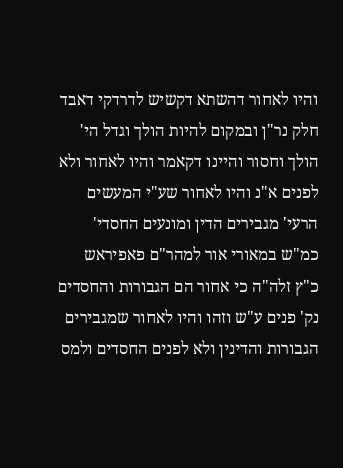והיו לאחור דהשתא דקשיש לדרדקי דאבד חלק נר"ן ובמקום להיות הולך וגדל הי' הולך וחסור והיינו דקאמר והיו לאחור ולא לפנים א"נ והיו לאחור שע"י המעשים הרעי' מגבירים הדין ומונעים החסדי' כמ"ש במאורי אור למהר"ם פאפיראש כ"ץ זלה"ה כי אחור הם הגבורות והחסדים נק' פנים ע"ש וזהו והיו לאחור שמגבירים הגבורות והדינין ולא לפנים החסדים ולמס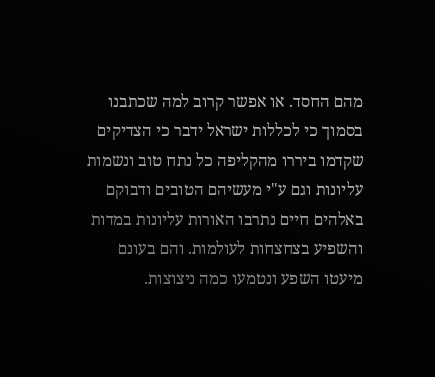מהם החסד. או אפשר קרוב למה שכתבנו בסמוך כי לכללות ישראל ידבר כי הצדיקים שקדמו ביררו מהקליפה כל נתח טוב ונשמות עליונות וגם ע"י מעשיהם הטובים ודבוקם באלהים חיים נתרבו האורות עליונות במדות והשפיע בצחצחות לעולמות. והם בעונם מיעטו השפע ונטמעו כמה ניצוצות.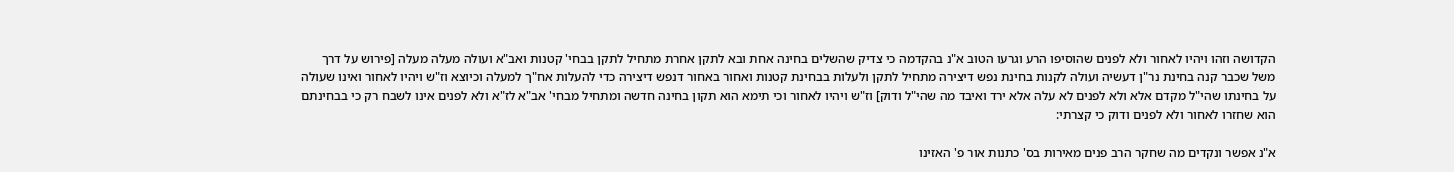הקדושה וזהו ויהיו לאחור ולא לפנים שהוסיפו הרע וגרעו הטוב א"נ בהקדמה כי צדיק שהשלים בחינה אחת ובא לתקן אחרת מתחיל לתקן בבחי' קטנות ואב"א ועולה מעלה מעלה [פירוש על דרך משל שכבר קנה בחינת נר"ן דעשיה ועולה לקנות בחינת נפש דיצירה מתחיל לתקן ולעלות בבחינת קטנות ואחור באחור דנפש דיצירה כדי להעלות אח"ך למעלה וכיוצא וז"ש ויהיו לאחור ואינו שעולה על בחינתו שהי"ל מקדם אלא ולא לפנים לא עלה אלא ירד ואיבד מה שהי"ל ודוק] וז"ש ויהיו לאחור וכי תימא הוא תקון בחינה חדשה ומתחיל מבחי' אב"א לז"א ולא לפנים אינו לשבח רק כי בבחינתם הוא שחזרו לאחור ולא לפנים ודוק כי קצרתי:

א"נ אפשר ונקדים מה שחקר הרב פנים מאירות בס' כתנות אור פ' האזינו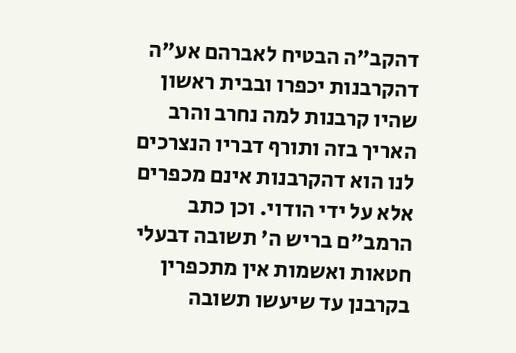דהקב"ה הבטיח לאברהם אע"ה דהקרבנות יכפרו ובבית ראשון שהיו קרבנות למה נחרב והרב האריך בזה ותורף דבריו הנצרכים לנו הוא דהקרבנות אינם מכפרים אלא על ידי הודוי. וכן כתב הרמב"ם בריש ה' תשובה דבעלי חטאות ואשמות אין מתכפרין בקרבנן עד שיעשו תשובה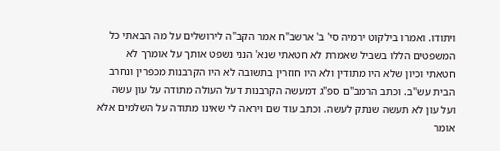ויתודו. ואמרו בילקוט ירמיה סי' ב' ארשב"ח אמר הקב"ה לירושלים על מה הבאתי כל המשפטים הללו בשביל שאמרת לא חטאתי שנא' הנני נשפט אותך על אומרך לא חטאתי וכיון שלא היו מתודין ולא היו חוזרין בתשובה לא היו הקרבנות מכפרין ונחרב הבית עש"ב. וכתב הרמב"ם ספ"ג דמעשה הקרבנות דעל העולה מתודה על עון עשה ועל עון לא תעשה שנתק לעשה. וכתב עוד שם ויראה לי שאינו מתודה על השלמים אלא אומר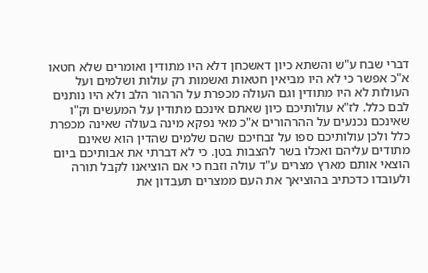דברי שבח ע"ש והשתא כיון דאשכחן דלא היו מתודין ואומרים שלא חטאו א"כ אפשר כי לא היו מביאין חטאות ואשמות רק עולות ושלמים ועל העולות לא היו מתודין וגם העולה מכפרת על הרהור הלב ולא היו נותנים לבם כלל. לז"א עולותיכם כיון שאתם אינכם מתודין על המעשים וק"ו שאינכם נכנעים על ההרהורים א"כ מאי נפקא מינה בעולה שאינה מכפרת כלל ולכן עולותיכם ספו על זבחיכם שהם שלמים שהדין הוא שאינם מתודים עליהם ואכלו בשר להצבות בטן. כי לא דברתי את אבותיכם ביום הוצאי אותם מארץ מצרים ע"ד עולה וזבח כי אם הוציאנו לקבל תורה ולעובדו כדכתיב בהוציאך את העם ממצרים תעבדון את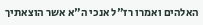האלהים ואמרו רז"ל אנכי ה"א אשר הוצאתיך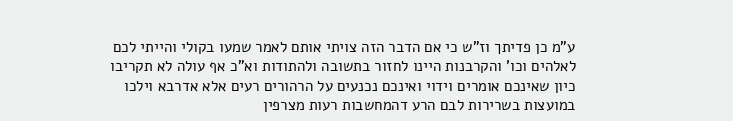ע"מ כן פדיתך וז"ש כי אם הדבר הזה צויתי אותם לאמר שמעו בקולי והייתי לכם לאלהים וכו' והקרבנות היינו לחזור בתשובה ולהתודות וא"כ אף עולה לא תקריבו כיון שאינכם אומרים וידוי ואינכם נכנעים על הרהורים רעים אלא אדרבא וילכו במועצות בשרירות לבם הרע דהמחשבות רעות מצרפין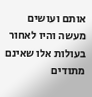אותם ועושים מעשה והיו לאחור בעולות אלו שאינם מתודים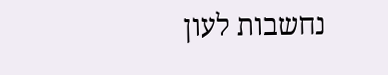נחשבות לעון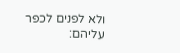ולא לפנים לכפר עליהם: